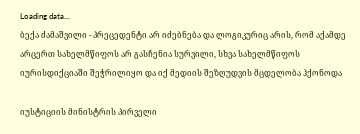Loading data...
ბექა ძამაშვილი - პრეცედენტი არ იძებნება და ლოგიკურიც არის, რომ აქამდე არცერთ სახელმწიფოს არ გასჩენია სურვილი, სხვა სახელმწიფოს იურისდიქციაში შეჭრილიყო და იქ მედიის შეზღუდვის მცდელობა ჰქონოდა

იუსტიციის მინისტრის პირველი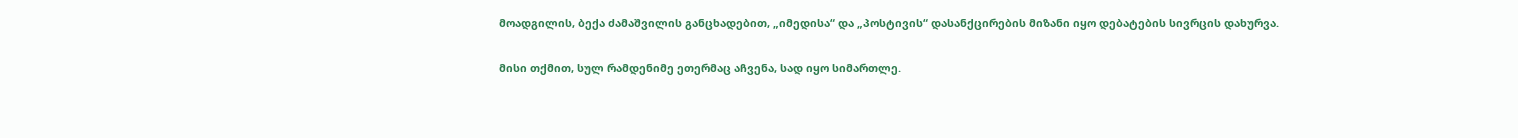მოადგილის, ბექა ძამაშვილის განცხადებით, „იმედისა“ და „პოსტივის“ დასანქცირების მიზანი იყო დებატების სივრცის დახურვა.

მისი თქმით, სულ რამდენიმე ეთერმაც აჩვენა, სად იყო სიმართლე.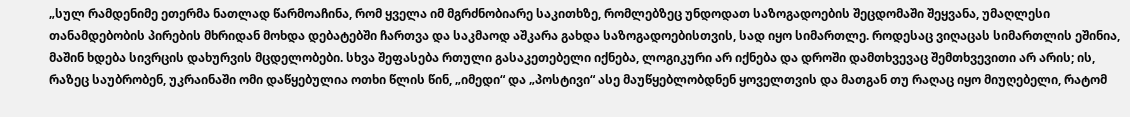„სულ რამდენიმე ეთერმა ნათლად წარმოაჩინა, რომ ყველა იმ მგრძნობიარე საკითხზე, რომლებზეც უნდოდათ საზოგადოების შეცდომაში შეყვანა, უმაღლესი თანამდებობის პირების მხრიდან მოხდა დებატებში ჩართვა და საკმაოდ აშკარა გახდა საზოგადოებისთვის, სად იყო სიმართლე. როდესაც ვიღაცას სიმართლის ეშინია, მაშინ ხდება სივრცის დახურვის მცდელობები. სხვა შეფასება რთული გასაკეთებელი იქნება, ლოგიკური არ იქნება და დროში დამთხვევაც შემთხვევითი არ არის; ის, რაზეც საუბრობენ, უკრაინაში ომი დაწყებულია ოთხი წლის წინ, „იმედი“ და „პოსტივი“ ასე მაუწყებლობდნენ ყოველთვის და მათგან თუ რაღაც იყო მიუღებელი, რატომ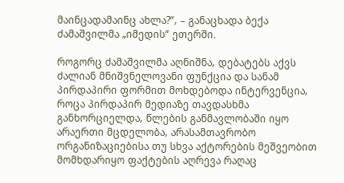მაინცადამაინც ახლა?“, – განაცხადა ბექა ძამაშვილმა „იმედის“ ეთერში.

როგორც ძამაშვილმა აღნიშნა, დებატებს აქვს ძალიან მნიშვნელოვანი ფუნქცია და სანამ პირდაპირი ფორმით მოხდებოდა ინტერვენცია, როცა პირდაპირ მედიაზე თავდასხმა განხორციელდა, წლების განმავლობაში იყო არაერთი მცდელობა, არასამთავრობო ორგანიზაციებისა თუ სხვა აქტორების მეშვეობით მომხდარიყო ფაქტების აღრევა რაღაც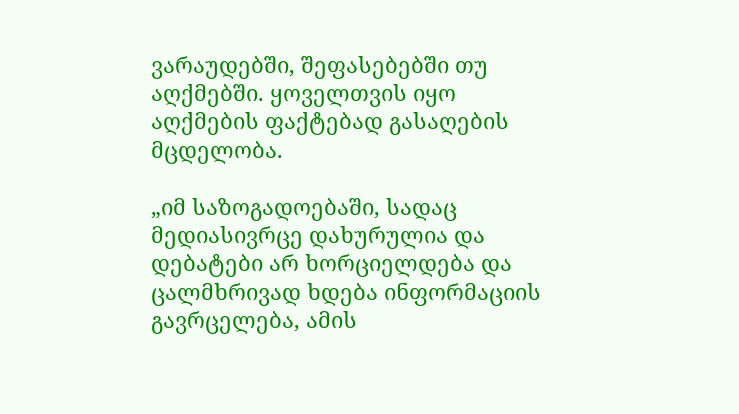ვარაუდებში, შეფასებებში თუ აღქმებში. ყოველთვის იყო აღქმების ფაქტებად გასაღების მცდელობა.

„იმ საზოგადოებაში, სადაც მედიასივრცე დახურულია და დებატები არ ხორციელდება და ცალმხრივად ხდება ინფორმაციის გავრცელება, ამის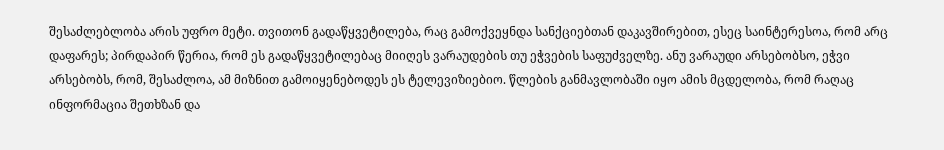შესაძლებლობა არის უფრო მეტი. თვითონ გადაწყვეტილება, რაც გამოქვეყნდა სანქციებთან დაკავშირებით, ესეც საინტერესოა, რომ არც დაფარეს; პირდაპირ წერია, რომ ეს გადაწყვეტილებაც მიიღეს ვარაუდების თუ ეჭვების საფუძველზე. ანუ ვარაუდი არსებობსო, ეჭვი არსებობს, რომ, შესაძლოა, ამ მიზნით გამოიყენებოდეს ეს ტელევიზიებიო. წლების განმავლობაში იყო ამის მცდელობა, რომ რაღაც ინფორმაცია შეთხზან და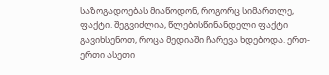საზოგადოებას მიაწოდონ, როგორც სიმართლე, ფაქტი. შეგვიძლია, წლებისწინანდელი ფაქტი გავიხსენოთ, როცა მედიაში ჩარევა ხდებოდა. ერთ-ერთი ასეთი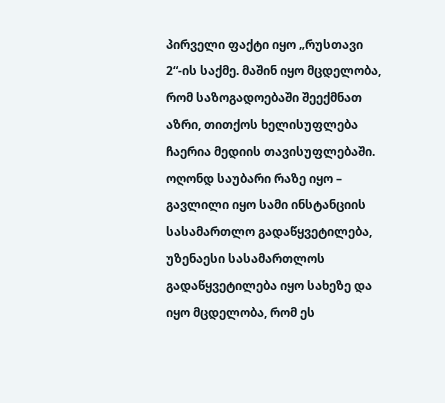პირველი ფაქტი იყო „რუსთავი 2“-ის საქმე. მაშინ იყო მცდელობა, რომ საზოგადოებაში შეექმნათ აზრი, თითქოს ხელისუფლება ჩაერია მედიის თავისუფლებაში. ოღონდ საუბარი რაზე იყო – გავლილი იყო სამი ინსტანციის სასამართლო გადაწყვეტილება, უზენაესი სასამართლოს გადაწყვეტილება იყო სახეზე და იყო მცდელობა, რომ ეს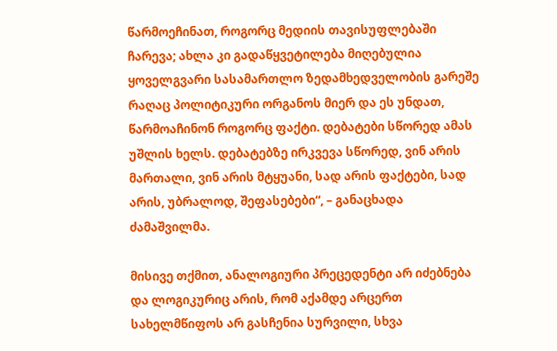წარმოეჩინათ, როგორც მედიის თავისუფლებაში ჩარევა; ახლა კი გადაწყვეტილება მიღებულია ყოველგვარი სასამართლო ზედამხედველობის გარეშე რაღაც პოლიტიკური ორგანოს მიერ და ეს უნდათ, წარმოაჩინონ როგორც ფაქტი. დებატები სწორედ ამას უშლის ხელს. დებატებზე ირკვევა სწორედ, ვინ არის მართალი, ვინ არის მტყუანი, სად არის ფაქტები, სად არის, უბრალოდ, შეფასებები“, – განაცხადა ძამაშვილმა.

მისივე თქმით, ანალოგიური პრეცედენტი არ იძებნება და ლოგიკურიც არის, რომ აქამდე არცერთ სახელმწიფოს არ გასჩენია სურვილი, სხვა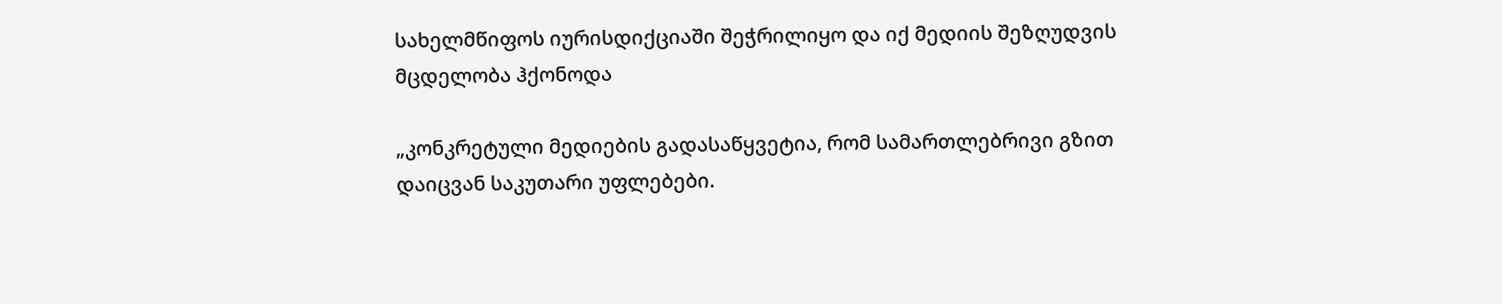სახელმწიფოს იურისდიქციაში შეჭრილიყო და იქ მედიის შეზღუდვის მცდელობა ჰქონოდა

„კონკრეტული მედიების გადასაწყვეტია, რომ სამართლებრივი გზით დაიცვან საკუთარი უფლებები.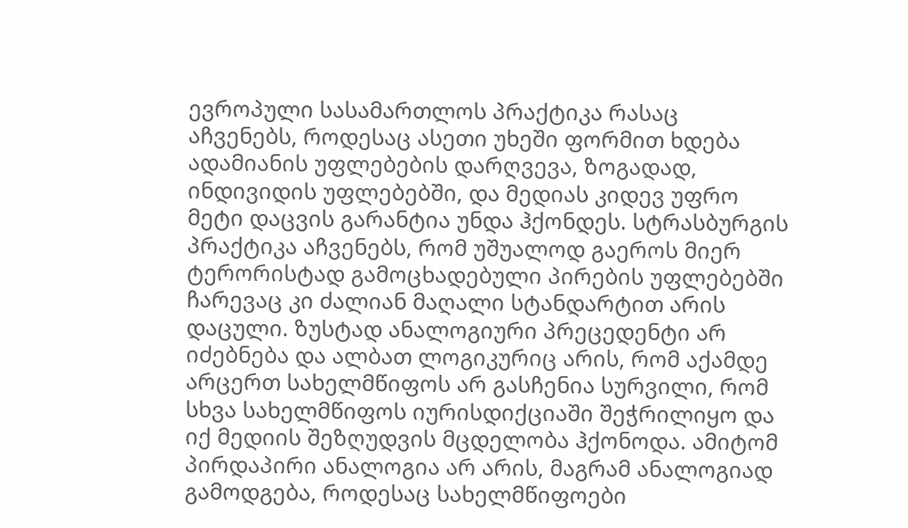ევროპული სასამართლოს პრაქტიკა რასაც აჩვენებს, როდესაც ასეთი უხეში ფორმით ხდება ადამიანის უფლებების დარღვევა, ზოგადად, ინდივიდის უფლებებში, და მედიას კიდევ უფრო მეტი დაცვის გარანტია უნდა ჰქონდეს. სტრასბურგის პრაქტიკა აჩვენებს, რომ უშუალოდ გაეროს მიერ ტერორისტად გამოცხადებული პირების უფლებებში ჩარევაც კი ძალიან მაღალი სტანდარტით არის დაცული. ზუსტად ანალოგიური პრეცედენტი არ იძებნება და ალბათ ლოგიკურიც არის, რომ აქამდე არცერთ სახელმწიფოს არ გასჩენია სურვილი, რომ სხვა სახელმწიფოს იურისდიქციაში შეჭრილიყო და იქ მედიის შეზღუდვის მცდელობა ჰქონოდა. ამიტომ პირდაპირი ანალოგია არ არის, მაგრამ ანალოგიად გამოდგება, როდესაც სახელმწიფოები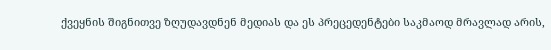ქვეყნის შიგნითვე ზღუდავდნენ მედიას და ეს პრეცედენტები საკმაოდ მრავლად არის,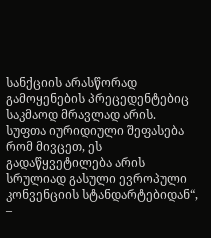სანქციის არასწორად გამოყენების პრეცედენტებიც საკმაოდ მრავლად არის. სუფთა იურიდიული შეფასება რომ მივცეთ, ეს გადაწყვეტილება არის სრულიად გასული ევროპული კონვენციის სტანდარტებიდან“, –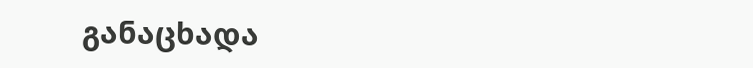განაცხადა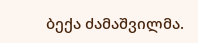ბექა ძამაშვილმა.